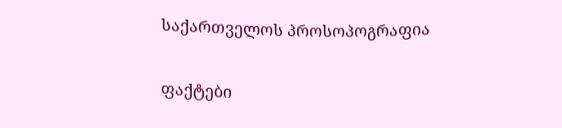საქართველოს პროსოპოგრაფია

ფაქტები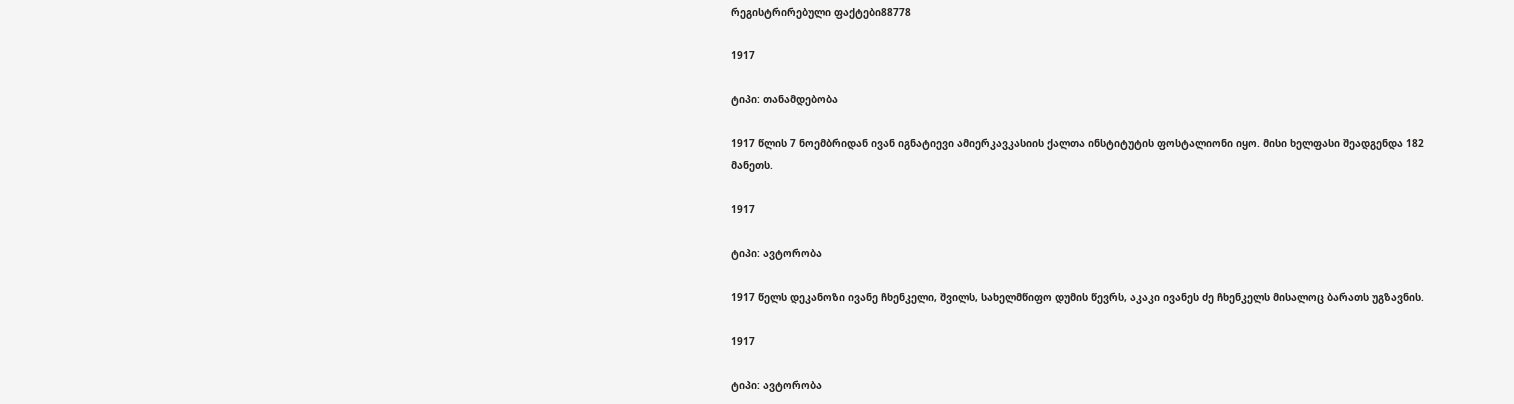რეგისტრირებული ფაქტები88778

1917

ტიპი: თანამდებობა

1917 წლის 7 ნოემბრიდან ივან იგნატიევი ამიერკავკასიის ქალთა ინსტიტუტის ფოსტალიონი იყო. მისი ხელფასი შეადგენდა 182 მანეთს.

1917

ტიპი: ავტორობა

1917 წელს დეკანოზი ივანე ჩხენკელი, შვილს, სახელმწიფო დუმის წევრს, აკაკი ივანეს ძე ჩხენკელს მისალოც ბარათს უგზავნის.

1917

ტიპი: ავტორობა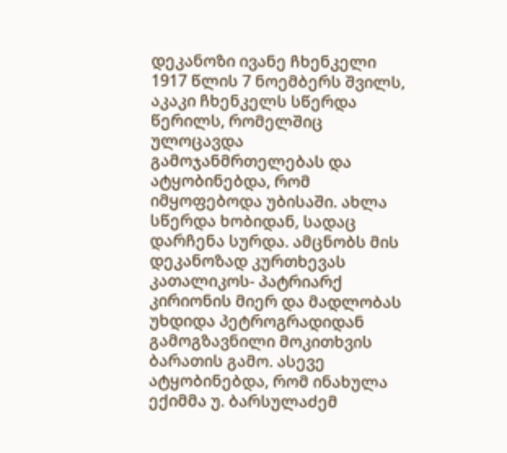დეკანოზი ივანე ჩხენკელი 1917 წლის 7 ნოემბერს შვილს, აკაკი ჩხენკელს სწერდა წერილს, რომელშიც ულოცავდა გამოჯანმრთელებას და ატყობინებდა, რომ იმყოფებოდა უბისაში. ახლა სწერდა ხობიდან, სადაც დარჩენა სურდა. ამცნობს მის დეკანოზად კურთხევას კათალიკოს- პატრიარქ კირიონის მიერ და მადლობას უხდიდა პეტროგრადიდან გამოგზავნილი მოკითხვის ბარათის გამო. ასევე ატყობინებდა, რომ ინახულა ექიმმა უ. ბარსულაძემ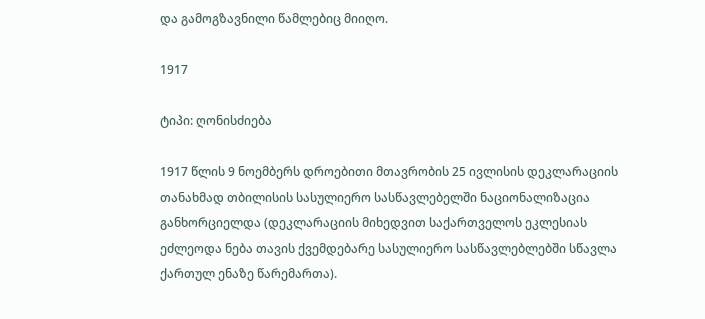და გამოგზავნილი წამლებიც მიიღო.

1917

ტიპი: ღონისძიება

1917 წლის 9 ნოემბერს დროებითი მთავრობის 25 ივლისის დეკლარაციის თანახმად თბილისის სასულიერო სასწავლებელში ნაციონალიზაცია განხორციელდა (დეკლარაციის მიხედვით საქართველოს ეკლესიას ეძლეოდა ნება თავის ქვემდებარე სასულიერო სასწავლებლებში სწავლა ქართულ ენაზე წარემართა).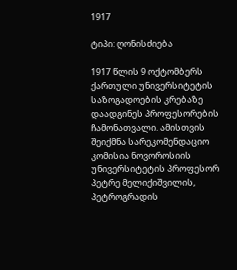1917

ტიპი: ღონისძიება

1917 წლის 9 ოქტომბერს ქართული უნივერსიტეტის საზოგადოების კრებაზე დაადგინეს პროფესორების ჩამონათვალი. ამისთვის შეიქმნა სარეკომენდაციო კომისია ნოვოროსიის უნივერსიტეტის პროფესორ პეტრე მელიქიშვილის, პეტროგრადის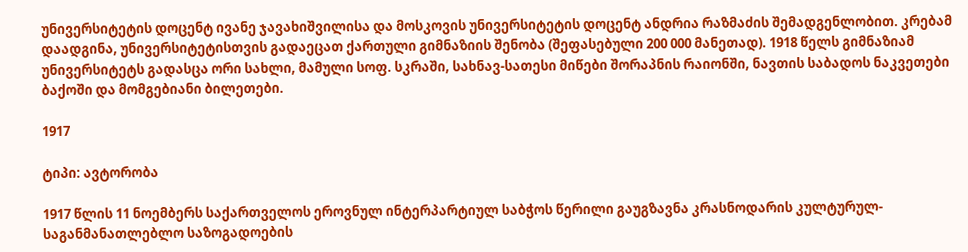უნივერსიტეტის დოცენტ ივანე ჯავახიშვილისა და მოსკოვის უნივერსიტეტის დოცენტ ანდრია რაზმაძის შემადგენლობით. კრებამ დაადგინა, უნივერსიტეტისთვის გადაეცათ ქართული გიმნაზიის შენობა (შეფასებული 200 000 მანეთად). 1918 წელს გიმნაზიამ უნივერსიტეტს გადასცა ორი სახლი, მამული სოფ. სკრაში, სახნავ-სათესი მიწები შორაპნის რაიონში, ნავთის საბადოს ნაკვეთები ბაქოში და მომგებიანი ბილეთები.

1917

ტიპი: ავტორობა

1917 წლის 11 ნოემბერს საქართველოს ეროვნულ ინტერპარტიულ საბჭოს წერილი გაუგზავნა კრასნოდარის კულტურულ-საგანმანათლებლო საზოგადოების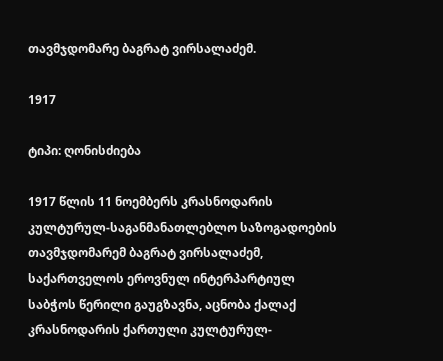თავმჯდომარე ბაგრატ ვირსალაძემ.

1917

ტიპი: ღონისძიება

1917 წლის 11 ნოემბერს კრასნოდარის კულტურულ-საგანმანათლებლო საზოგადოების თავმჯდომარემ ბაგრატ ვირსალაძემ, საქართველოს ეროვნულ ინტერპარტიულ საბჭოს წერილი გაუგზავნა, აცნობა ქალაქ კრასნოდარის ქართული კულტურულ-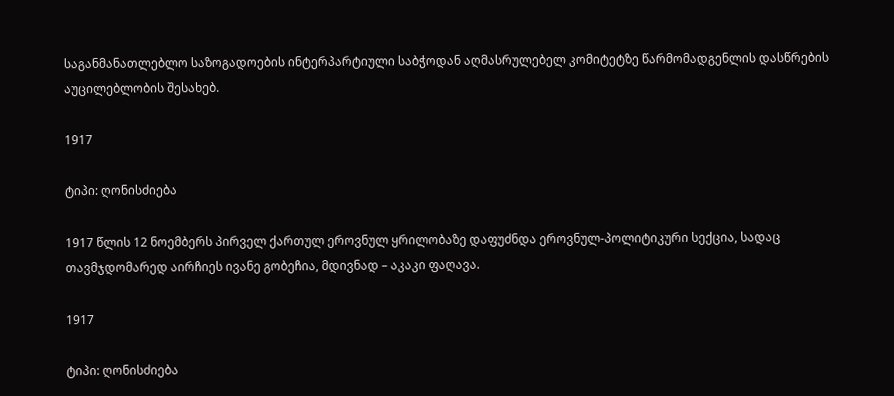საგანმანათლებლო საზოგადოების ინტერპარტიული საბჭოდან აღმასრულებელ კომიტეტზე წარმომადგენლის დასწრების აუცილებლობის შესახებ.

1917

ტიპი: ღონისძიება

1917 წლის 12 ნოემბერს პირველ ქართულ ეროვნულ ყრილობაზე დაფუძნდა ეროვნულ-პოლიტიკური სექცია, სადაც თავმჯდომარედ აირჩიეს ივანე გობეჩია, მდივნად – აკაკი ფაღავა.

1917

ტიპი: ღონისძიება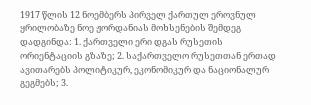1917 წლის 12 ნოემბერს პირველ ქართულ ეროვნულ ყრილობაზე ნოე ჟორდანიას მოხსენების შემდეგ დადგინდა: 1. ქართველი ერი დგას რუსეთის ორიენტაციის გზაზე; 2. საქართველო რუსეთთან ერთად ავითარებს პოლიტიკურ, ეკონომიკურ და ნაციონალურ გეგმებს; 3.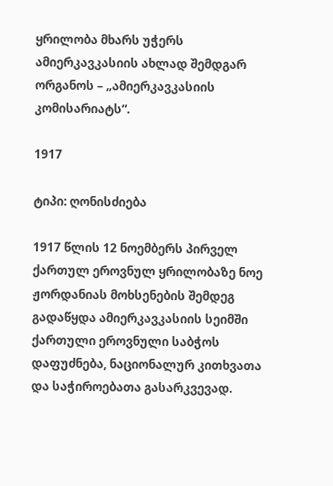ყრილობა მხარს უჭერს ამიერკავკასიის ახლად შემდგარ ორგანოს – „ამიერკავკასიის კომისარიატს“.

1917

ტიპი: ღონისძიება

1917 წლის 12 ნოემბერს პირველ ქართულ ეროვნულ ყრილობაზე ნოე ჟორდანიას მოხსენების შემდეგ გადაწყდა ამიერკავკასიის სეიმში ქართული ეროვნული საბჭოს დაფუძნება, ნაციონალურ კითხვათა და საჭიროებათა გასარკვევად.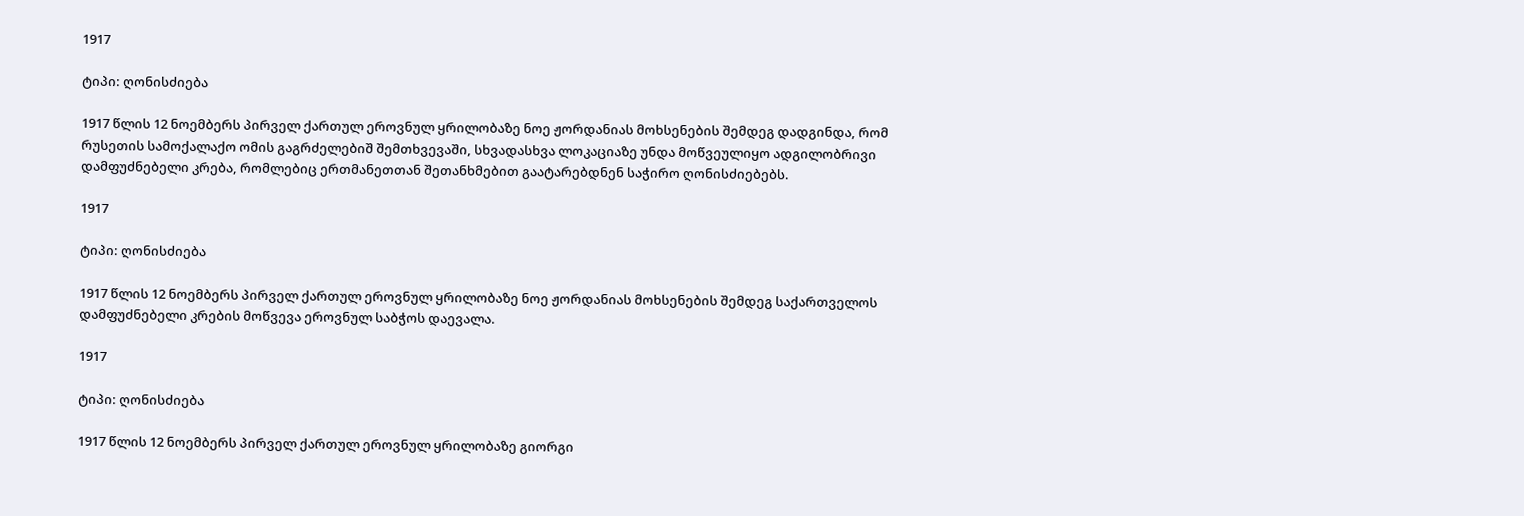1917

ტიპი: ღონისძიება

1917 წლის 12 ნოემბერს პირველ ქართულ ეროვნულ ყრილობაზე ნოე ჟორდანიას მოხსენების შემდეგ დადგინდა, რომ რუსეთის სამოქალაქო ომის გაგრძელებიშ შემთხვევაში, სხვადასხვა ლოკაციაზე უნდა მოწვეულიყო ადგილობრივი დამფუძნებელი კრება, რომლებიც ერთმანეთთან შეთანხმებით გაატარებდნენ საჭირო ღონისძიებებს.

1917

ტიპი: ღონისძიება

1917 წლის 12 ნოემბერს პირველ ქართულ ეროვნულ ყრილობაზე ნოე ჟორდანიას მოხსენების შემდეგ საქართველოს დამფუძნებელი კრების მოწვევა ეროვნულ საბჭოს დაევალა.

1917

ტიპი: ღონისძიება

1917 წლის 12 ნოემბერს პირველ ქართულ ეროვნულ ყრილობაზე გიორგი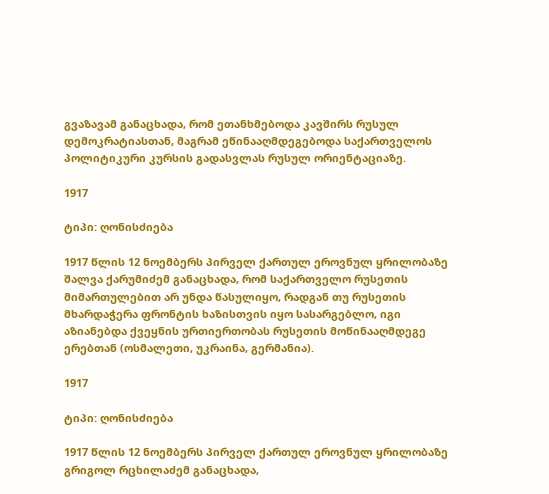გვაზავამ განაცხადა, რომ ეთანხმებოდა კავშირს რუსულ დემოკრატიასთან, მაგრამ ეწინააღმდეგებოდა საქართველოს პოლიტიკური კურსის გადასვლას რუსულ ორიენტაციაზე.

1917

ტიპი: ღონისძიება

1917 წლის 12 ნოემბერს პირველ ქართულ ეროვნულ ყრილობაზე შალვა ქარუმიძემ განაცხადა, რომ საქართველო რუსეთის მიმართულებით არ უნდა წასულიყო, რადგან თუ რუსეთის მხარდაჭერა ფრონტის ხაზისთვის იყო სასარგებლო, იგი აზიანებდა ქვეყნის ურთიერთობას რუსეთის მოწინააღმდეგე ერებთან (ოსმალეთი, უკრაინა, გერმანია).

1917

ტიპი: ღონისძიება

1917 წლის 12 ნოემბერს პირველ ქართულ ეროვნულ ყრილობაზე გრიგოლ რცხილაძემ განაცხადა,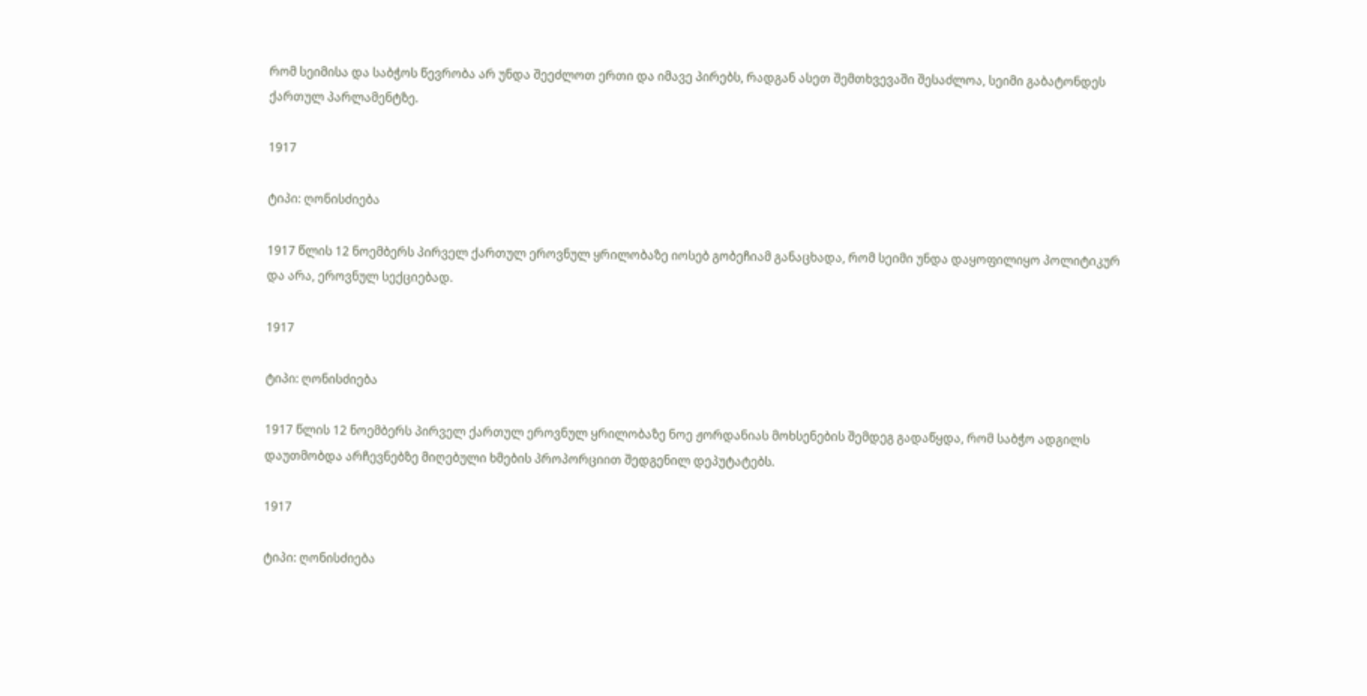რომ სეიმისა და საბჭოს წევრობა არ უნდა შეეძლოთ ერთი და იმავე პირებს, რადგან ასეთ შემთხვევაში შესაძლოა, სეიმი გაბატონდეს ქართულ პარლამენტზე.

1917

ტიპი: ღონისძიება

1917 წლის 12 ნოემბერს პირველ ქართულ ეროვნულ ყრილობაზე იოსებ გობეჩიამ განაცხადა, რომ სეიმი უნდა დაყოფილიყო პოლიტიკურ და არა, ეროვნულ სექციებად.

1917

ტიპი: ღონისძიება

1917 წლის 12 ნოემბერს პირველ ქართულ ეროვნულ ყრილობაზე ნოე ჟორდანიას მოხსენების შემდეგ გადაწყდა, რომ საბჭო ადგილს დაუთმობდა არჩევნებზე მიღებული ხმების პროპორციით შედგენილ დეპუტატებს.

1917

ტიპი: ღონისძიება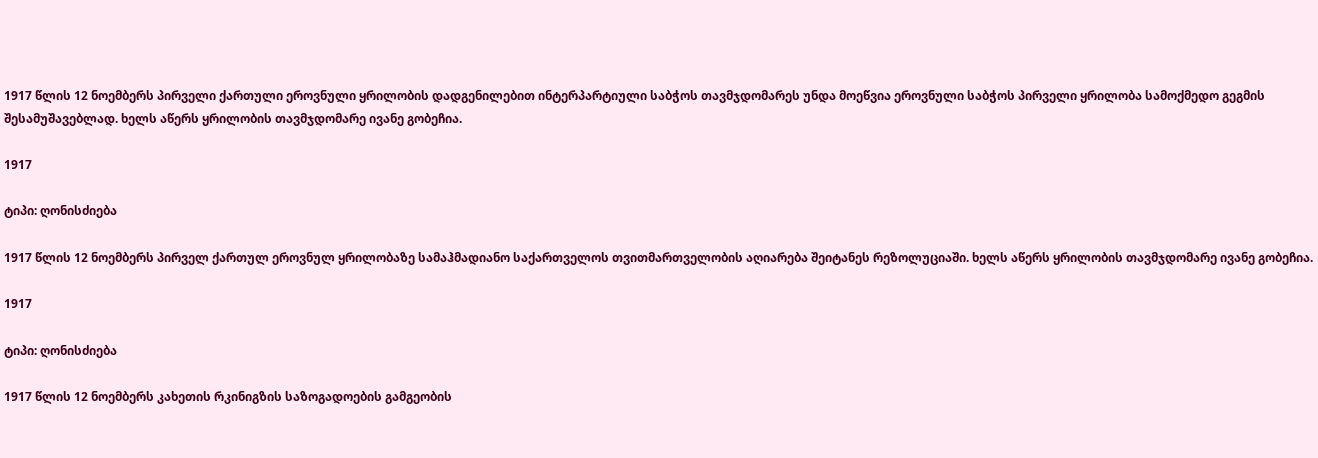1917 წლის 12 ნოემბერს პირველი ქართული ეროვნული ყრილობის დადგენილებით ინტერპარტიული საბჭოს თავმჯდომარეს უნდა მოეწვია ეროვნული საბჭოს პირველი ყრილობა სამოქმედო გეგმის შესამუშავებლად. ხელს აწერს ყრილობის თავმჯდომარე ივანე გობეჩია.

1917

ტიპი: ღონისძიება

1917 წლის 12 ნოემბერს პირველ ქართულ ეროვნულ ყრილობაზე სამაჰმადიანო საქართველოს თვითმართველობის აღიარება შეიტანეს რეზოლუციაში. ხელს აწერს ყრილობის თავმჯდომარე ივანე გობეჩია.

1917

ტიპი: ღონისძიება

1917 წლის 12 ნოემბერს კახეთის რკინიგზის საზოგადოების გამგეობის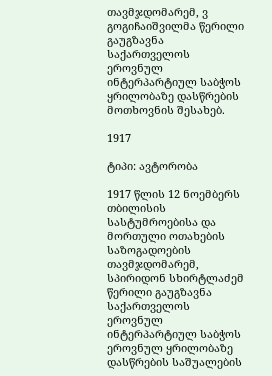თავმჯდომარემ, ვ გოგიჩაიშვილმა წერილი გაუგზავნა საქართველოს ეროვნულ ინტერპარტიულ საბჭოს ყრილობაზე დასწრების მოთხოვნის შესახებ.

1917

ტიპი: ავტორობა

1917 წლის 12 ნოემბერს თბილისის სასტუმროებისა და მორთული ოთახების საზოგადოების თავმჯდომარემ, სპირიდონ სხირტლაძემ წერილი გაუგზავნა საქართველოს ეროვნულ ინტერპარტიულ საბჭოს ეროვნულ ყრილობაზე დასწრების საშუალების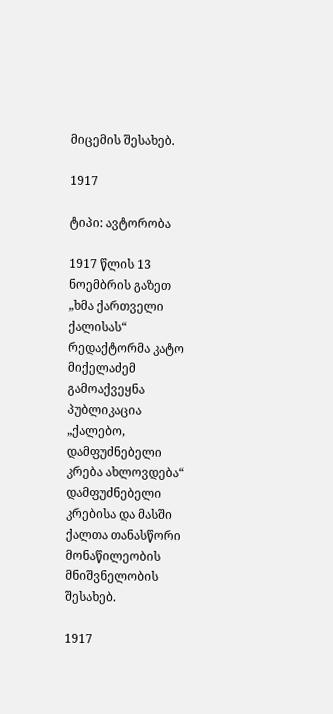მიცემის შესახებ.

1917

ტიპი: ავტორობა

1917 წლის 13 ნოემბრის გაზეთ „ხმა ქართველი ქალისას“ რედაქტორმა კატო მიქელაძემ გამოაქვეყნა პუბლიკაცია „ქალებო, დამფუძნებელი კრება ახლოვდება“ დამფუძნებელი კრებისა და მასში ქალთა თანასწორი მონაწილეობის მნიშვნელობის შესახებ.

1917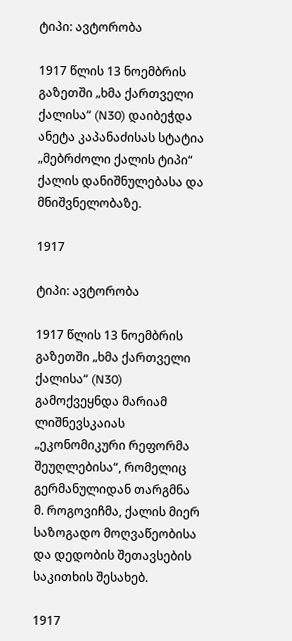ტიპი: ავტორობა

1917 წლის 13 ნოემბრის გაზეთში „ხმა ქართველი ქალისა“ (N30) დაიბეჭდა ანეტა კაპანაძისას სტატია „მებრძოლი ქალის ტიპი“ ქალის დანიშნულებასა და მნიშვნელობაზე.

1917

ტიპი: ავტორობა

1917 წლის 13 ნოემბრის გაზეთში „ხმა ქართველი ქალისა“ (N30) გამოქვეყნდა მარიამ ლიშნევსკაიას „ეკონომიკური რეფორმა შეუღლებისა“, რომელიც გერმანულიდან თარგმნა მ. როგოვიჩმა, ქალის მიერ საზოგადო მოღვაწეობისა და დედობის შეთავსების საკითხის შესახებ.

1917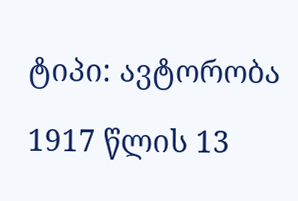ტიპი: ავტორობა

1917 წლის 13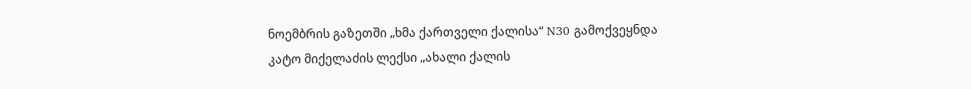ნოემბრის გაზეთში „ხმა ქართველი ქალისა“ N30 გამოქვეყნდა კატო მიქელაძის ლექსი „ახალი ქალის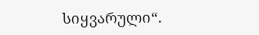სიყვარული“.